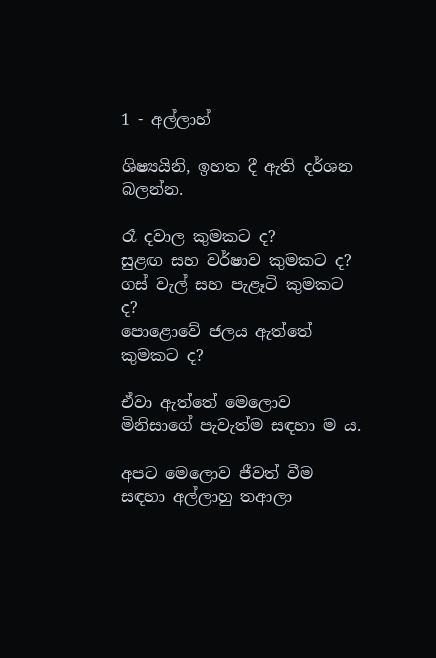1 - අල්ලාහ්

ශිෂ්‍යයිනි, ඉහත දී ඇති දර්ශන බලන්න.

රෑ දවාල කුමකට ද?
සුළඟ සහ වර්ෂාව කුමකට ද?
ගස් වැල් සහ පැළෑටි කුමකට ද?
පොළොවේ ජලය ඇත්තේ කුමකට ද?

ඒවා ඇත්තේ මෙලොව මිනිසාගේ පැවැත්ම සඳහා ම ය.

අපට මෙලොව ජීවත් වීම සඳහා අල්ලාහු තආලා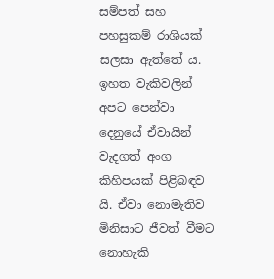සම්පත් සහ පහසුකම් රාශියක් සලසා ඇත්තේ ය. ඉහත වැකිවලින් අපට පෙන්වා දෙනුයේ ඒවායින් වැදගත් අංග කිහිපයක් පිළිබඳව යි. ඒවා නොමැතිව මිනිසාට ජීවත් වීමට නොහැකි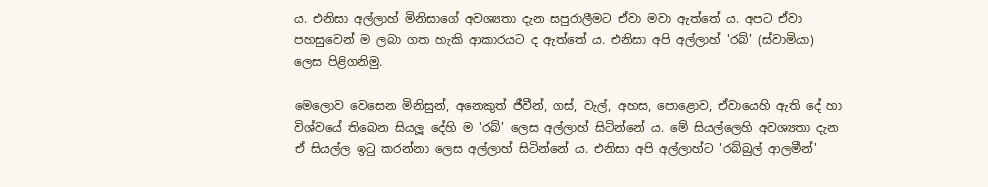ය. එනිසා අල්ලාහ් මිනිසාගේ අවශ්‍යතා දැන සපුරාලීමට ඒවා මවා ඇත්තේ ය. අපට ඒවා පහසුවෙන් ම ලබා ගත හැකි ආකාරයට ද ඇත්තේ ය. එනිසා අපි අල්ලාහ් 'රබ්' (ස්වාමියා) ලෙස පිළිගනිමු.

මෙලොව වෙසෙන මිනිසුන්, අනෙකුත් ජීවීන්, ගස්, වැල්, අහස, පොළොව, ඒවායෙහි ඇති දේ හා විශ්වයේ තිබෙන සියලූ දේහි ම 'රබ්' ලෙස අල්ලාහ් සිටින්නේ ය. මේ සියල්ලෙහි අවශ්‍යතා දැන ඒ සියල්ල ඉටු කරන්නා ලෙස අල්ලාහ් සිටින්නේ ය. එනිසා අපි අල්ලාහ්ට 'රබ්බුල් ආලමීන්'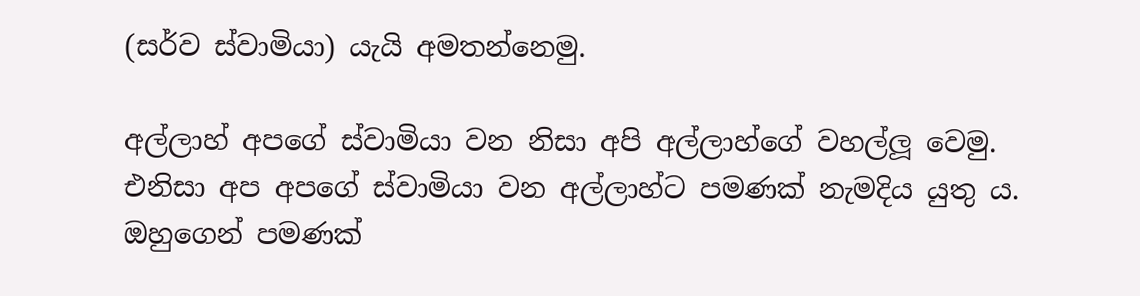(සර්ව ස්වාමියා) යැයි අමතන්නෙමු.

අල්ලාහ් අපගේ ස්වාමියා වන නිසා අපි අල්ලාහ්ගේ වහල්ලූ වෙමු. එනිසා අප අපගේ ස්වාමියා වන අල්ලාහ්ට පමණක් නැමදිය යුතු ය. ඔහුගෙන් පමණක්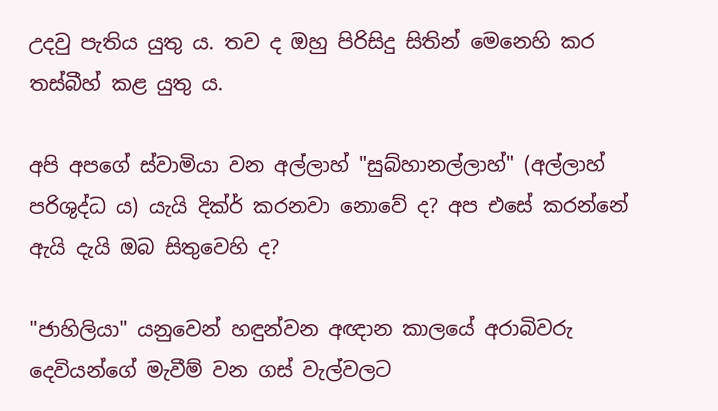උදවු පැතිය යුතු ය. තව ද ඔහු පිරිසිදු සිතින් මෙනෙහි කර තස්බීහ් කළ යුතු ය.

අපි අපගේ ස්වාමියා වන අල්ලාහ් "සුබ්හානල්ලාහ්" (අල්ලාහ් පරිශුද්ධ ය) යැයි දික්ර් කරනවා නොවේ ද? අප එසේ කරන්නේ ඇයි දැයි ඔබ සිතුවෙහි ද?

"ජාහිලියා" යනුවෙන් හඳුන්වන අඥාන කාලයේ අරාබිවරු දෙවියන්ගේ මැවීම් වන ගස් වැල්වලට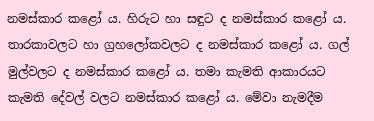නමස්කාර කළෝ ය. හිරුට හා සඳුට ද නමස්කාර කළෝ ය. තාරකාවලට හා ග්‍රහලෝකවලට ද නමස්කාර කළෝ ය. ගල් මුල්වලට ද නමස්කාර කළෝ ය. තමා කැමති ආකාරයට කැමති දේවල් වලට නමස්කාර කළෝ ය. මේවා නැමදීම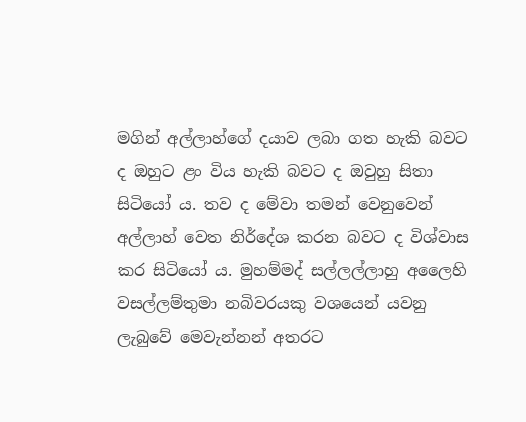මගින් අල්ලාහ්ගේ දයාව ලබා ගත හැකි බවට ද ඔහුට ළං විය හැකි බවට ද ඔවුහු සිතා සිටියෝ ය. තව ද මේවා තමන් වෙනුවෙන් අල්ලාහ් වෙත නිර්දේශ කරන බවට ද විශ්වාස කර සිටියෝ ය. මුහම්මද් සල්ලල්ලාහු අලෛහි වසල්ලම්තුමා නබිවරයකු වශයෙන් යවනු ලැබුවේ මෙවැන්නන් අතරට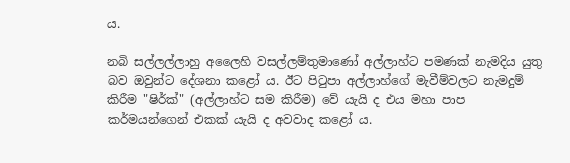ය.

නබි සල්ලල්ලාහු අලෛහි වසල්ලම්තුමාණෝ අල්ලාහ්ට පමණක් නැමදිය යුතු බව ඔවුන්ට දේශනා කළෝ ය. ඊට පිටුපා අල්ලාහ්ගේ මැවීම්වලට නැමදුම් කිරීම "ෂිර්ක්" (අල්ලාහ්ට සම කිරීම) වේ යැයි ද එය මහා පාප කර්මයන්ගෙන් එකක් යැයි ද අවවාද කළෝ ය.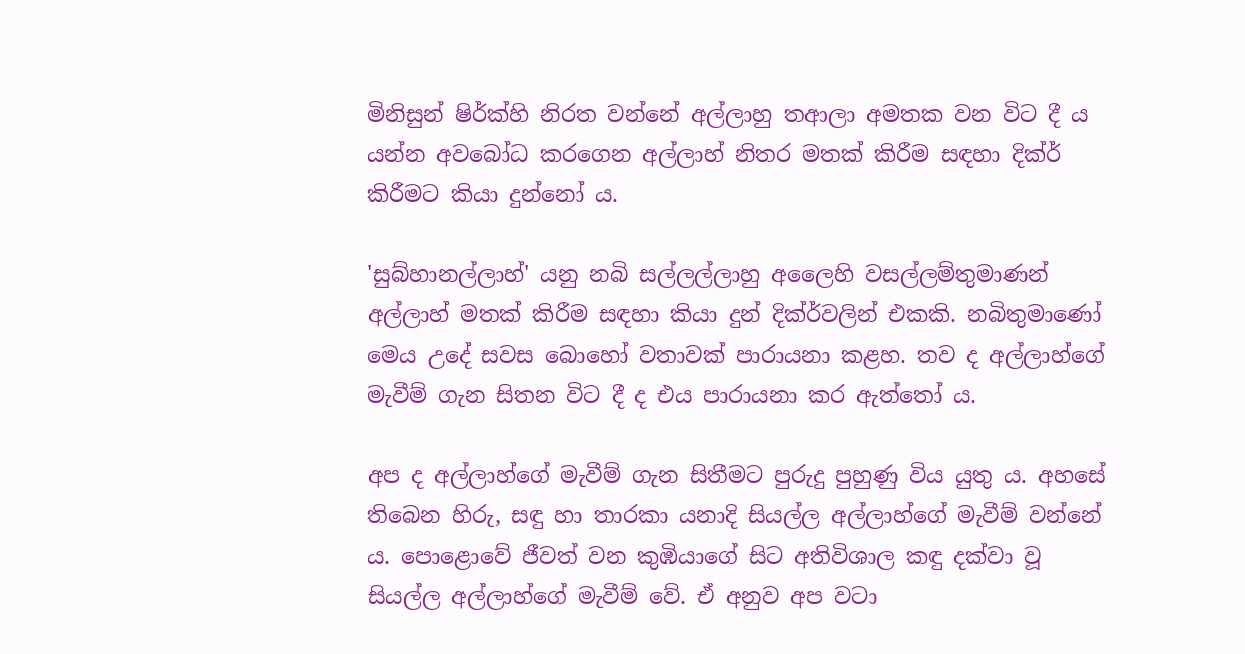මිනිසුන් ෂිර්ක්හි නිරත වන්නේ අල්ලාහු තආලා අමතක වන විට දී ය යන්න අවබෝධ කරගෙන අල්ලාහ් නිතර මතක් කිරීම සඳහා දික්ර් කිරීමට කියා දුන්නෝ ය.

'සුබ්හානල්ලාහ්' යනු නබි සල්ලල්ලාහු අලෛහි වසල්ලම්තුමාණන් අල්ලාහ් මතක් කිරීම සඳහා කියා දුන් දික්ර්වලින් එකකි. නබිතුමාණෝ මෙය උදේ සවස බොහෝ වතාවක් පාරායනා කළහ. තව ද අල්ලාහ්ගේ මැවීම් ගැන සිතන විට දී ද එය පාරායනා කර ඇත්තෝ ය.

අප ද අල්ලාහ්ගේ මැවීම් ගැන සිතීමට පුරුදු පුහුණු විය යුතු ය. අහසේ තිබෙන හිරු, සඳු හා තාරකා යනාදි සියල්ල අල්ලාහ්ගේ මැවීම් වන්නේ ය. පොළොවේ ජීවත් වන කුඹියාගේ සිට අතිවිශාල කඳු දක්වා වූ සියල්ල අල්ලාහ්ගේ මැවීම් වේ. ඒ අනුව අප වටා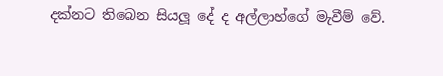දක්නට තිබෙන සියලූ දේ ද අල්ලාහ්ගේ මැවීම් වේ.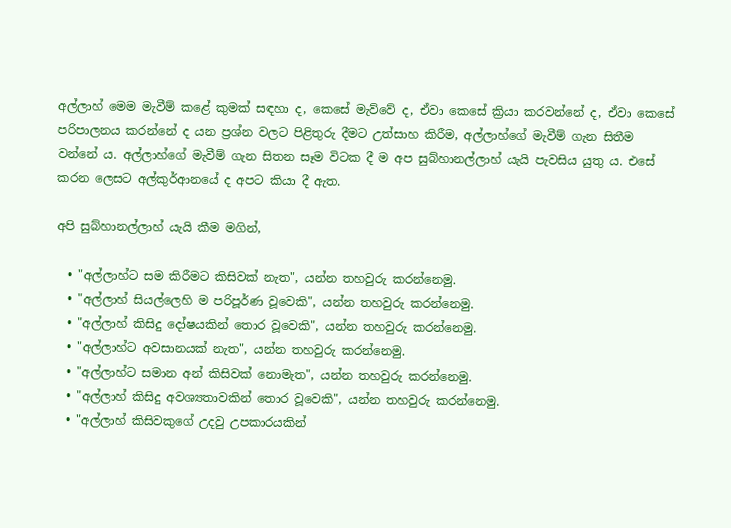අල්ලාහ් මෙම මැවීම් කළේ කුමක් සඳහා ද, කෙසේ මැව්වේ ද, ඒවා කෙසේ ක්‍රියා කරවන්නේ ද, ඒවා කෙසේ පරිපාලනය කරන්නේ ද යන ප්‍රශ්න වලට පිළිතුරු දීමට උත්සාහ කිරීම, අල්ලාහ්ගේ මැවීම් ගැන සිතීම වන්නේ ය. අල්ලාහ්ගේ මැවීම් ගැන සිතන සෑම විටක දී ම අප සුබ්හානල්ලාහ් යැයි පැවසිය යුතු ය. එසේ කරන ලෙසට අල්කුර්ආනයේ ද අපට කියා දී ඇත.

අපි සුබ්හානල්ලාහ් යැයි කීම මගින්,

  • "අල්ලාහ්ට සම කිරීමට කිසිවක් නැත", යන්න තහවුරු කරන්නෙමු.
  • "අල්ලාහ් සියල්ලෙහි ම පරිපූර්ණ වූවෙකි", යන්න තහවුරු කරන්නෙමු.
  • "අල්ලාහ් කිසිදු දෝෂයකින් තොර වූවෙකි", යන්න තහවුරු කරන්නෙමු.
  • "අල්ලාහ්ට අවසානයක් නැත", යන්න තහවුරු කරන්නෙමු.
  • "අල්ලාහ්ට සමාන අන් කිසිවක් නොමැත", යන්න තහවුරු කරන්නෙමු.
  • "අල්ලාහ් කිසිදු අවශ්‍යතාවකින් තොර වූවෙකි", යන්න තහවුරු කරන්නෙමු.
  • "අල්ලාහ් කිසිවකුගේ උදවු උපකාරයකින්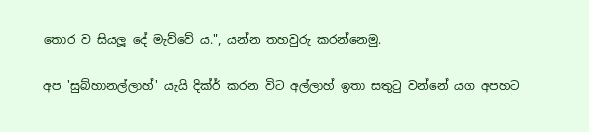තොර ව සියලූ දේ මැව්වේ ය.", යන්න තහවුරු කරන්නෙමු.

අප 'සුබ්හානල්ලාහ්' යැයි දික්ර් කරන විට අල්ලාහ් ඉතා සතුටු වන්නේ යග අපහට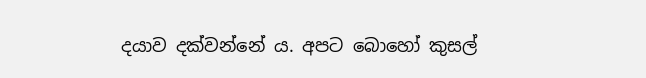දයාව දක්වන්නේ ය. අපට බොහෝ කුසල්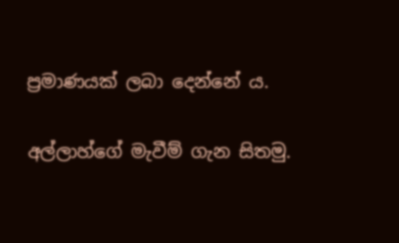ප්‍රමාණයක් ලබා දෙන්නේ ය.

අල්ලාහ්ගේ මැවීම් ගැන සිතමු.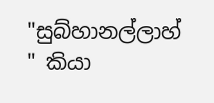"සුබ්හානල්ලාහ් " කියා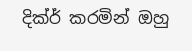දික්ර් කරමින් ඔහු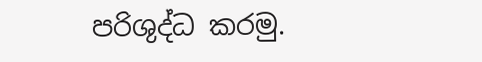පරිශුද්ධ කරමු.